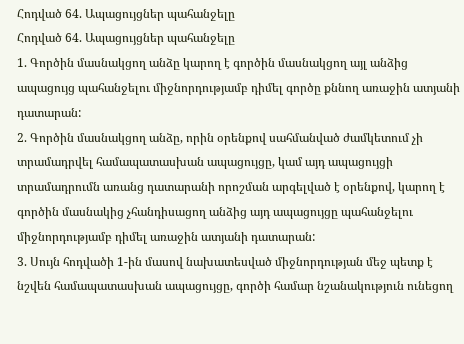Հոդված 64. Ապացույցներ պահանջելը
Հոդված 64. Ապացույցներ պահանջելը
1. Գործին մասնակցող անձը կարող է գործին մասնակցող այլ անձից ապացույց պահանջելու միջնորդությամբ դիմել գործը քննող առաջին ատյանի դատարան:
2. Գործին մասնակցող անձը, որին օրենքով սահմանված ժամկետում չի տրամադրվել համապատասխան ապացույցը, կամ այդ ապացույցի տրամադրումն առանց դատարանի որոշման արգելված է օրենքով, կարող է գործին մասնակից չհանդիսացող անձից այդ ապացույցը պահանջելու միջնորդությամբ դիմել առաջին ատյանի դատարան:
3. Սույն հոդվածի 1-ին մասով նախատեսված միջնորդության մեջ պետք է նշվեն համապատասխան ապացույցը, գործի համար նշանակություն ունեցող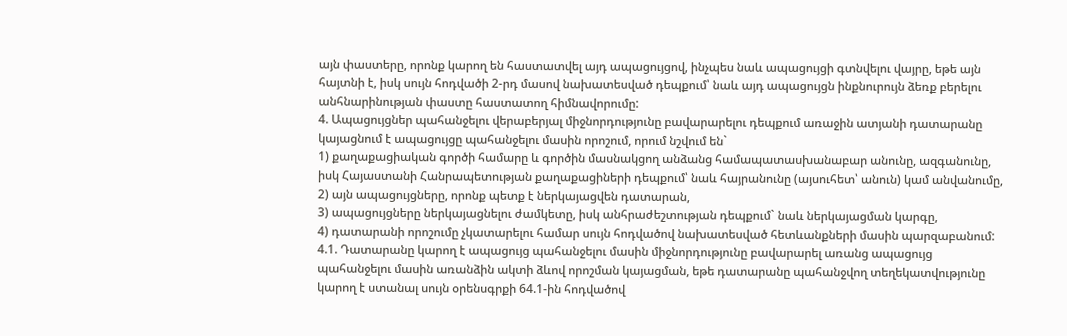այն փաստերը, որոնք կարող են հաստատվել այդ ապացույցով, ինչպես նաև ապացույցի գտնվելու վայրը, եթե այն հայտնի է, իսկ սույն հոդվածի 2-րդ մասով նախատեսված դեպքում՝ նաև այդ ապացույցն ինքնուրույն ձեռք բերելու անհնարինության փաստը հաստատող հիմնավորումը:
4. Ապացույցներ պահանջելու վերաբերյալ միջնորդությունը բավարարելու դեպքում առաջին ատյանի դատարանը կայացնում է ապացույցը պահանջելու մասին որոշում, որում նշվում են`
1) քաղաքացիական գործի համարը և գործին մասնակցող անձանց համապատասխանաբար անունը, ազգանունը, իսկ Հայաստանի Հանրապետության քաղաքացիների դեպքում՝ նաև հայրանունը (այսուհետ՝ անուն) կամ անվանումը,
2) այն ապացույցները, որոնք պետք է ներկայացվեն դատարան,
3) ապացույցները ներկայացնելու ժամկետը, իսկ անհրաժեշտության դեպքում` նաև ներկայացման կարգը,
4) դատարանի որոշումը չկատարելու համար սույն հոդվածով նախատեսված հետևանքների մասին պարզաբանում:
4.1. Դատարանը կարող է ապացույց պահանջելու մասին միջնորդությունը բավարարել առանց ապացույց պահանջելու մասին առանձին ակտի ձևով որոշման կայացման, եթե դատարանը պահանջվող տեղեկատվությունը կարող է ստանալ սույն օրենսգրքի 64.1-ին հոդվածով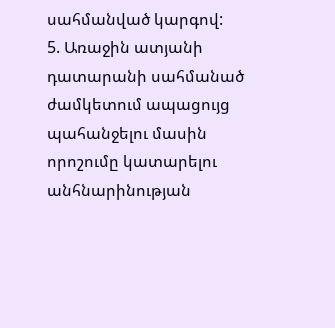սահմանված կարգով:
5. Առաջին ատյանի դատարանի սահմանած ժամկետում ապացույց պահանջելու մասին որոշումը կատարելու անհնարինության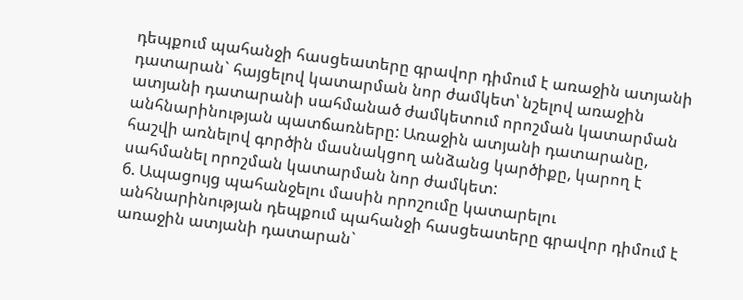դեպքում պահանջի հասցեատերը գրավոր դիմում է առաջին ատյանի դատարան` հայցելով կատարման նոր ժամկետ՝ նշելով առաջին ատյանի դատարանի սահմանած ժամկետում որոշման կատարման անհնարինության պատճառները: Առաջին ատյանի դատարանը, հաշվի առնելով գործին մասնակցող անձանց կարծիքը, կարող է սահմանել որոշման կատարման նոր ժամկետ:
6. Ապացույց պահանջելու մասին որոշումը կատարելու անհնարինության դեպքում պահանջի հասցեատերը գրավոր դիմում է առաջին ատյանի դատարան`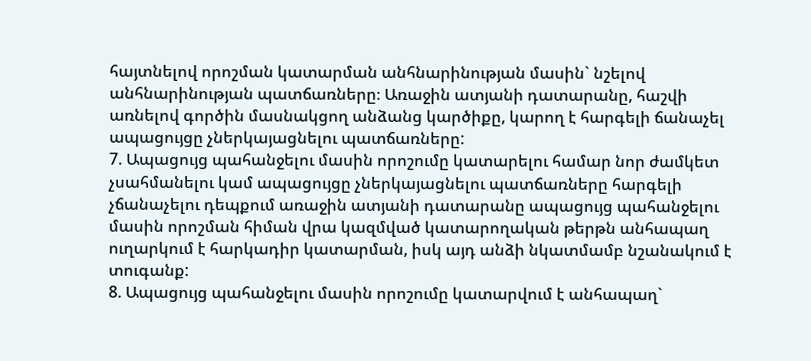հայտնելով որոշման կատարման անհնարինության մասին` նշելով անհնարինության պատճառները։ Առաջին ատյանի դատարանը, հաշվի առնելով գործին մասնակցող անձանց կարծիքը, կարող է հարգելի ճանաչել ապացույցը չներկայացնելու պատճառները:
7. Ապացույց պահանջելու մասին որոշումը կատարելու համար նոր ժամկետ չսահմանելու կամ ապացույցը չներկայացնելու պատճառները հարգելի չճանաչելու դեպքում առաջին ատյանի դատարանը ապացույց պահանջելու մասին որոշման հիման վրա կազմված կատարողական թերթն անհապաղ ուղարկում է հարկադիր կատարման, իսկ այդ անձի նկատմամբ նշանակում է տուգանք:
8. Ապացույց պահանջելու մասին որոշումը կատարվում է անհապաղ`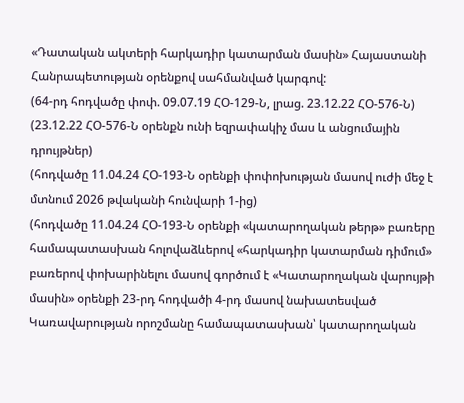«Դատական ակտերի հարկադիր կատարման մասին» Հայաստանի Հանրապետության օրենքով սահմանված կարգով:
(64-րդ հոդվածը փոփ. 09.07.19 ՀՕ-129-Ն, լրաց. 23.12.22 ՀՕ-576-Ն)
(23.12.22 ՀՕ-576-Ն օրենքն ունի եզրափակիչ մաս և անցումային դրույթներ)
(հոդվածը 11.04.24 ՀՕ-193-Ն օրենքի փոփոխության մասով ուժի մեջ է մտնում 2026 թվականի հունվարի 1-ից)
(հոդվածը 11.04.24 ՀՕ-193-Ն օրենքի «կատարողական թերթ» բառերը համապատասխան հոլովաձևերով «հարկադիր կատարման դիմում» բառերով փոխարինելու մասով գործում է «Կատարողական վարույթի մասին» օրենքի 23-րդ հոդվածի 4-րդ մասով նախատեսված Կառավարության որոշմանը համապատասխան՝ կատարողական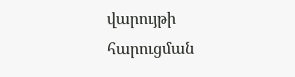վարույթի հարուցման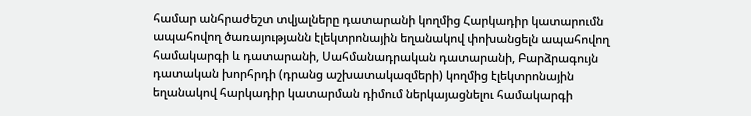համար անհրաժեշտ տվյալները դատարանի կողմից Հարկադիր կատարումն ապահովող ծառայությանն էլեկտրոնային եղանակով փոխանցելն ապահովող համակարգի և դատարանի, Սահմանադրական դատարանի, Բարձրագույն դատական խորհրդի (դրանց աշխատակազմերի) կողմից էլեկտրոնային եղանակով հարկադիր կատարման դիմում ներկայացնելու համակարգի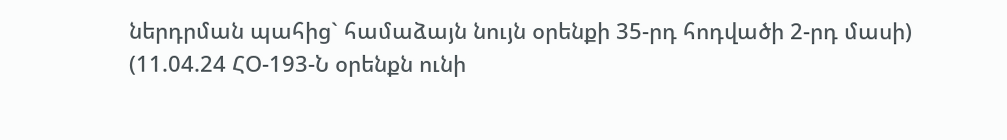ներդրման պահից` համաձայն նույն օրենքի 35-րդ հոդվածի 2-րդ մասի)
(11.04.24 ՀՕ-193-Ն օրենքն ունի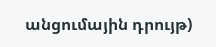անցումային դրույթ)